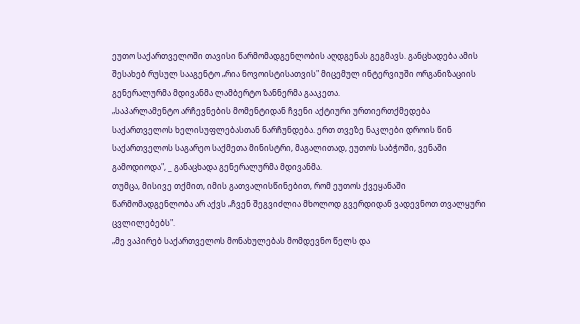ეუთო საქართველოში თავისი წარმომადგენლობის აღდგენას გეგმავს. განცხადება ამის შესახებ რუსულ სააგენტო „რია ნოვოისტისათვის" მიცემულ ინტერვიუში ორგანიზაციის გენერალურმა მდივანმა ლამბერტო ზანნერმა გააკეთა.
„საპარლამენტო არჩევნების მომენტიდან ჩვენი აქტიური ურთიერთქმედება საქართველოს ხელისუფლებასთან ნარჩუნდება. ერთ თვეზე ნაკლები დროის წინ საქართველოს საგარეო საქმეთა მინისტრი, მაგალითად, ეუთოს საბჭოში, ვენაში გამოდიოდა", _ განაცხადა გენერალურმა მდივანმა.
თუმცა, მისივე თქმით, იმის გათვალისწინებით, რომ ეუთოს ქვეყანაში წარმომადგენლობა არ აქვს „ჩვენ შეგვიძლია მხოლოდ გვერდიდან ვადევნოთ თვალყური ცვლილებებს".
„მე ვაპირებ საქართველოს მონახულებას მომდევნო წელს და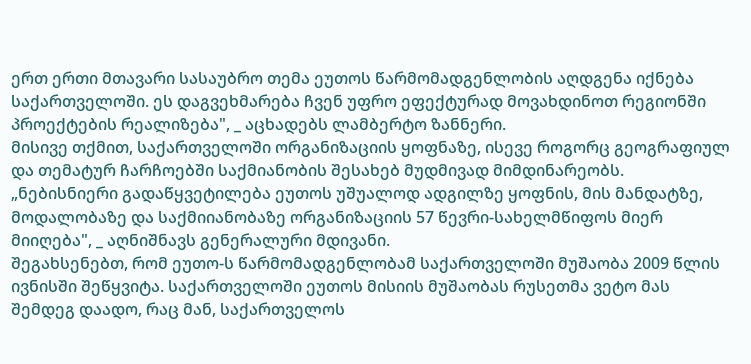ერთ ერთი მთავარი სასაუბრო თემა ეუთოს წარმომადგენლობის აღდგენა იქნება საქართველოში. ეს დაგვეხმარება ჩვენ უფრო ეფექტურად მოვახდინოთ რეგიონში პროექტების რეალიზება", _ აცხადებს ლამბერტო ზანნერი.
მისივე თქმით, საქართველოში ორგანიზაციის ყოფნაზე, ისევე როგორც გეოგრაფიულ და თემატურ ჩარჩოებში საქმიანობის შესახებ მუდმივად მიმდინარეობს.
„ნებისნიერი გადაწყვეტილება ეუთოს უშუალოდ ადგილზე ყოფნის, მის მანდატზე, მოდალობაზე და საქმიიანობაზე ორგანიზაციის 57 წევრი-სახელმწიფოს მიერ მიიღება", _ აღნიშნავს გენერალური მდივანი.
შეგახსენებთ, რომ ეუთო-ს წარმომადგენლობამ საქართველოში მუშაობა 2009 წლის ივნისში შეწყვიტა. საქართველოში ეუთოს მისიის მუშაობას რუსეთმა ვეტო მას შემდეგ დაადო, რაც მან, საქართველოს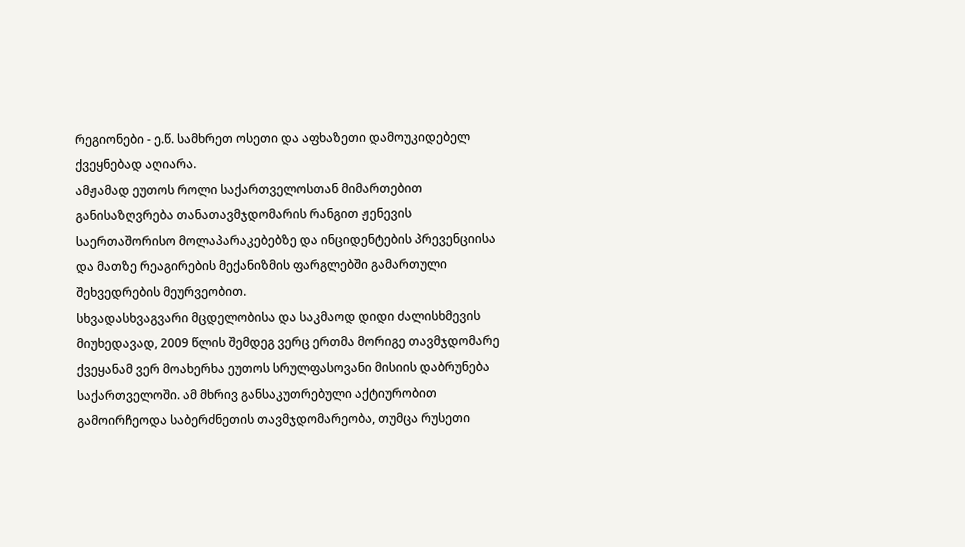რეგიონები - ე.წ. სამხრეთ ოსეთი და აფხაზეთი დამოუკიდებელ ქვეყნებად აღიარა.
ამჟამად ეუთოს როლი საქართველოსთან მიმართებით განისაზღვრება თანათავმჯდომარის რანგით ჟენევის საერთაშორისო მოლაპარაკებებზე და ინციდენტების პრევენციისა და მათზე რეაგირების მექანიზმის ფარგლებში გამართული შეხვედრების მეურვეობით.
სხვადასხვაგვარი მცდელობისა და საკმაოდ დიდი ძალისხმევის მიუხედავად, 2009 წლის შემდეგ ვერც ერთმა მორიგე თავმჯდომარე ქვეყანამ ვერ მოახერხა ეუთოს სრულფასოვანი მისიის დაბრუნება საქართველოში. ამ მხრივ განსაკუთრებული აქტიურობით გამოირჩეოდა საბერძნეთის თავმჯდომარეობა, თუმცა რუსეთი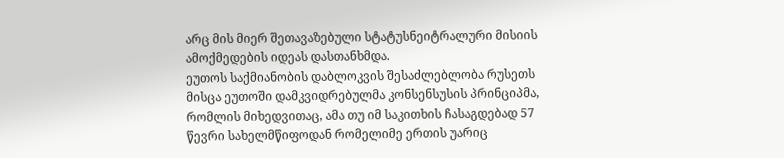არც მის მიერ შეთავაზებული სტატუსნეიტრალური მისიის ამოქმედების იდეას დასთანხმდა.
ეუთოს საქმიანობის დაბლოკვის შესაძლებლობა რუსეთს მისცა ეუთოში დამკვიდრებულმა კონსენსუსის პრინციპმა, რომლის მიხედვითაც, ამა თუ იმ საკითხის ჩასაგდებად 57 წევრი სახელმწიფოდან რომელიმე ერთის უარიც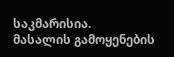საკმარისია.
მასალის გამოყენების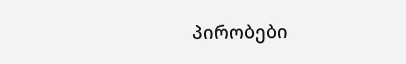პირობები